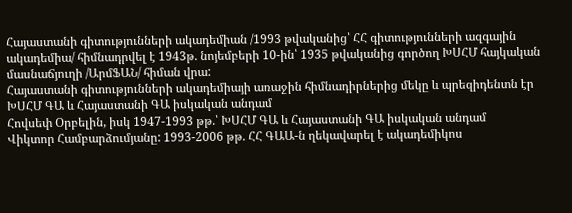Հայաստանի գիտությունների ակադեմիան /1993 թվականից՝ ՀՀ գիտությունների ազգային ակադեմիա/ հիմնադրվել է 1943թ. նոյեմբերի 10-ին՝ 1935 թվականից գործող ԽՍՀՄ հայկական մասնաճյուղի /ԱրմՖԱՆ/ հիման վրա:
Հայաստանի գիտությունների ակադեմիայի առաջին հիմնադիրներից մեկը և պրեզիդենտն էր ԽՍՀՄ ԳԱ և Հայաստանի ԳԱ իսկական անդամ
Հովսեփ Օրբելին, իսկ 1947-1993 թթ.՝ ԽՍՀՄ ԳԱ և Հայաստանի ԳԱ իսկական անդամ
Վիկտոր Համբարձումյանը: 1993-2006 թթ. ՀՀ ԳԱԱ-ն ղեկավարել է ակադեմիկոս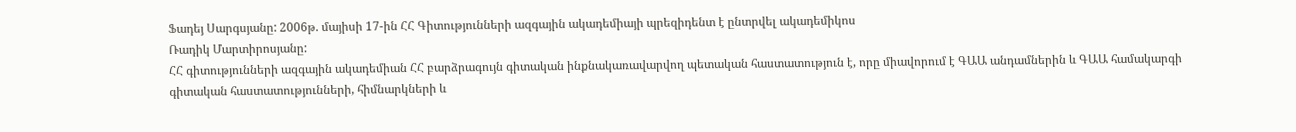Ֆադեյ Սարգսյանը: 2006թ. մայիսի 17-ին ՀՀ Գիտությունների ազգային ակադեմիայի պրեզիդենտ է ընտրվել ակադեմիկոս
Ռադիկ Մարտիրոսյանը:
ՀՀ գիտությունների ազգային ակադեմիան ՀՀ բարձրագույն գիտական ինքնակառավարվող պետական հաստատություն է, որը միավորում է ԳԱԱ անդամներին և ԳԱԱ համակարգի գիտական հաստատությունների, հիմնարկների և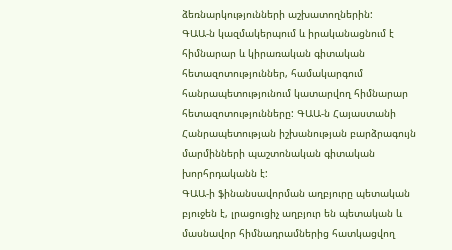ձեռնարկությունների աշխատողներին:
ԳԱԱ-ն կազմակերպում և իրականացնում է հիմնարար և կիրառական գիտական հետազոտություններ, համակարգում հանրապետությունում կատարվող հիմնարար հետազոտությունները: ԳԱԱ-ն Հայաստանի Հանրապետության իշխանության բարձրագույն մարմինների պաշտոնական գիտական խորհրդականն է:
ԳԱԱ-ի ֆինանսավորման աղբյուրը պետական բյուջեն է, լրացուցիչ աղբյուր են պետական և մասնավոր հիմնադրամներից հատկացվող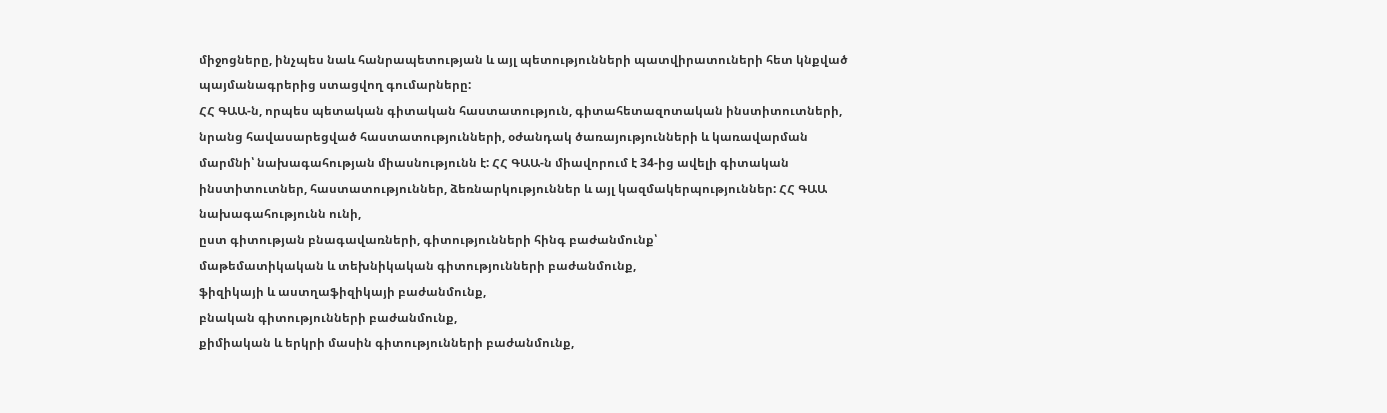միջոցները, ինչպես նաև հանրապետության և այլ պետությունների պատվիրատուների հետ կնքված պայմանագրերից ստացվող գումարները:
ՀՀ ԳԱԱ-ն, որպես պետական գիտական հաստատություն, գիտահետազոտական ինստիտուտների, նրանց հավասարեցված հաստատությունների, օժանդակ ծառայությունների և կառավարման մարմնի՝ նախագահության միասնությունն է: ՀՀ ԳԱԱ-ն միավորում է 34-ից ավելի գիտական ինստիտուտներ, հաստատություններ, ձեռնարկություններ և այլ կազմակերպություններ: ՀՀ ԳԱԱ նախագահությունն ունի,
ըստ գիտության բնագավառների, գիտությունների հինգ բաժանմունք՝
մաթեմատիկական և տեխնիկական գիտությունների բաժանմունք,
ֆիզիկայի և աստղաֆիզիկայի բաժանմունք,
բնական գիտությունների բաժանմունք,
քիմիական և երկրի մասին գիտությունների բաժանմունք,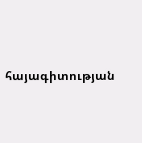հայագիտության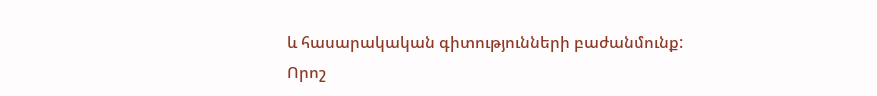և հասարակական գիտությունների բաժանմունք:
Որոշ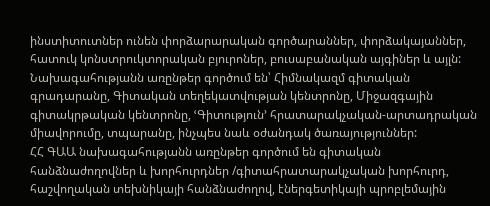ինստիտուտներ ունեն փորձարարական գործարաններ, փորձակայաններ, հատուկ կոնստրուկտորական բյուրոներ, բուսաբանական այգիներ և այլն:
Նախագահությանն առընթեր գործում են՝ Հիմնակազմ գիտական գրադարանը, Գիտական տեղեկատվության կենտրոնը, Միջազգային գիտակրթական կենտրոնը, ՙԳիտություն՚ հրատարակչական-արտադրական միավորումը, տպարանը, ինչպես նաև օժանդակ ծառայություններ:
ՀՀ ԳԱԱ նախագահությանն առընթեր գործում են գիտական հանձնաժողովներ և խորհուրդներ /գիտահրատարակչական խորհուրդ, հաշվողական տեխնիկայի հանձնաժողով, էներգետիկայի պրոբլեմային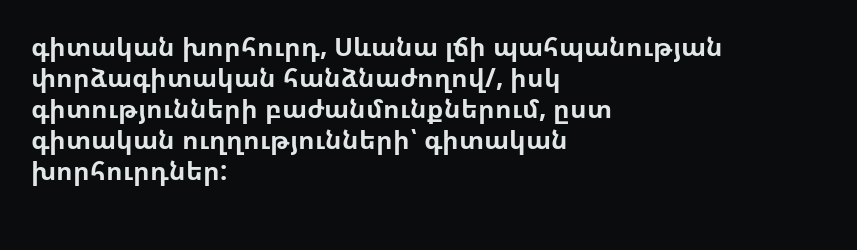գիտական խորհուրդ, Սևանա լճի պահպանության փորձագիտական հանձնաժողով/, իսկ գիտությունների բաժանմունքներում, ըստ գիտական ուղղությունների՝ գիտական խորհուրդներ: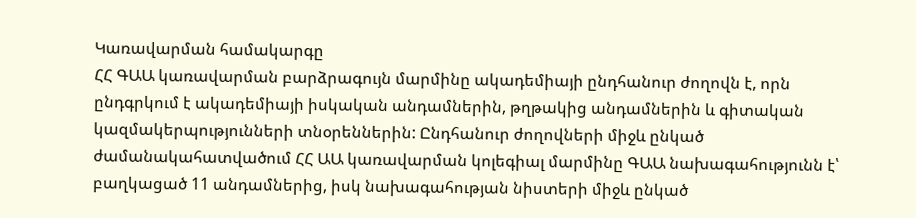Կառավարման համակարգը
ՀՀ ԳԱԱ կառավարման բարձրագույն մարմինը ակադեմիայի ընդհանուր ժողովն է, որն ընդգրկում է ակադեմիայի իսկական անդամներին, թղթակից անդամներին և գիտական կազմակերպությունների տնօրեններին: Ընդհանուր ժողովների միջև ընկած ժամանակահատվածում ՀՀ ԱԱ կառավարման կոլեգիալ մարմինը ԳԱԱ նախագահությունն է՝ բաղկացած 11 անդամներից, իսկ նախագահության նիստերի միջև ընկած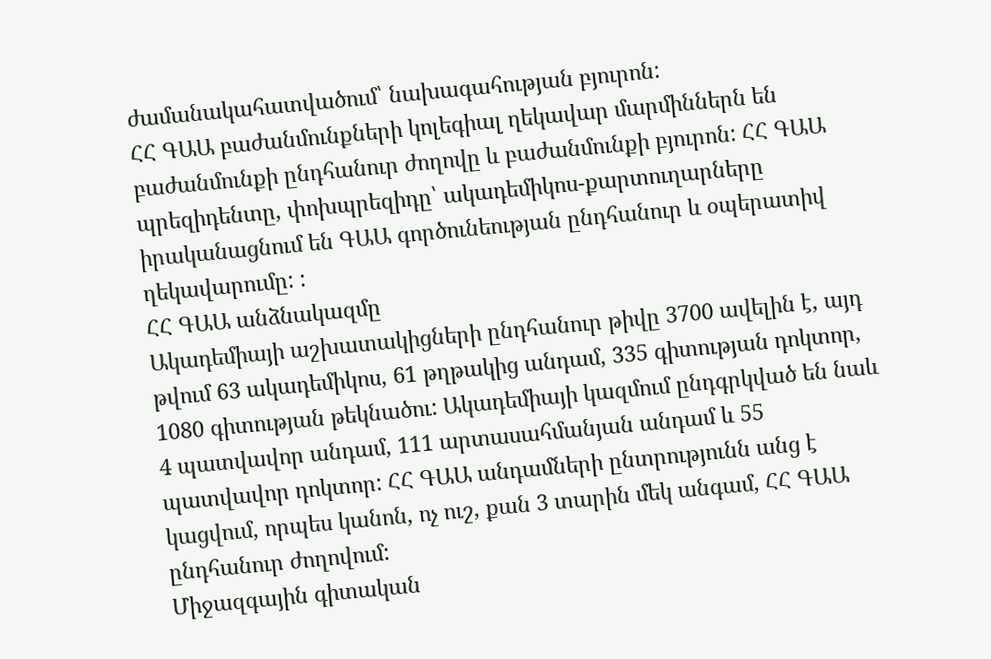ժամանակահատվածում՝ նախագահության բյուրոն:
ՀՀ ԳԱԱ բաժանմունքների կոլեգիալ ղեկավար մարմիններն են բաժանմունքի ընդհանուր ժողովը և բաժանմունքի բյուրոն: ՀՀ ԳԱԱ պրեզիդենտը, փոխպրեզիդը՝ ակադեմիկոս-քարտուղարները իրականացնում են ԳԱԱ գործունեության ընդհանուր և օպերատիվ ղեկավարումը: :
ՀՀ ԳԱԱ անձնակազմը
Ակադեմիայի աշխատակիցների ընդհանուր թիվը 3700 ավելին է, այդ թվում 63 ակադեմիկոս, 61 թղթակից անդամ, 335 գիտության դոկտոր, 1080 գիտության թեկնածու: Ակադեմիայի կազմում ընդգրկված են նաև 4 պատվավոր անդամ, 111 արտասահմանյան անդամ և 55 պատվավոր դոկտոր: ՀՀ ԳԱԱ անդամների ընտրությունն անց է կացվում, որպես կանոն, ոչ ուշ, քան 3 տարին մեկ անգամ, ՀՀ ԳԱԱ ընդհանուր ժողովում:
Միջազգային գիտական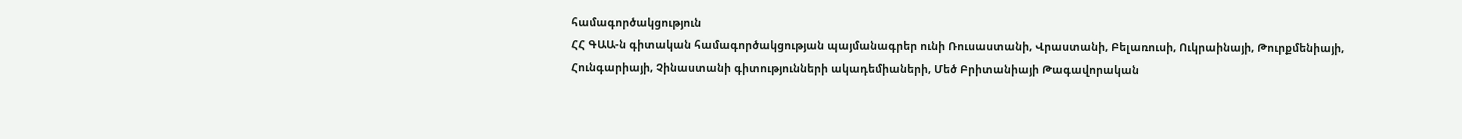համագործակցություն
ՀՀ ԳԱԱ-ն գիտական համագործակցության պայմանագրեր ունի Ռուսաստանի, Վրաստանի, Բելառուսի, Ուկրաինայի, Թուրքմենիայի, Հունգարիայի, Չինաստանի գիտությունների ակադեմիաների, Մեծ Բրիտանիայի Թագավորական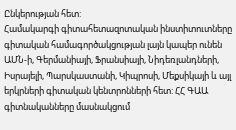Ընկերության հետ:
Համակարգի գիտահետազոտական ինստիտուտները գիտական համագործակցության լայն կապեր ունեն ԱՄՆ-ի, Գերմանիայի, Ֆրանսիայի, Նիդեռլանդների, Իսրայելի, Պարսկաստանի, Կիպրոսի, Մեքսիկայի և այլ երկրների գիտական կենտրոնների հետ: ՀՀ ԳԱԱ գիտնականները մասնակցում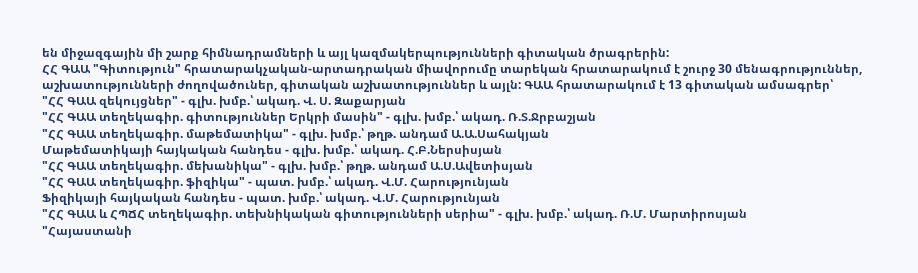են միջազգային մի շարք հիմնադրամների և այլ կազմակերպությունների գիտական ծրագրերին:
ՀՀ ԳԱԱ "Գիտություն" հրատարակչական-արտադրական միավորումը տարեկան հրատարակում է շուրջ 30 մենագրություններ, աշխատությունների ժողովածուներ, գիտական աշխատություններ և այլն: ԳԱԱ հրատարակում է 13 գիտական ամսագրեր՝
"ՀՀ ԳԱԱ զեկույցներ" - գլխ. խմբ.՝ ակադ. Վ. Ս. Զաքարյան
"ՀՀ ԳԱԱ տեղեկագիր. գիտություններ Երկրի մասին" - գլխ. խմբ.՝ ակադ. Ռ.Տ.Ջրբաշյան
"ՀՀ ԳԱԱ տեղեկագիր. մաթեմատիկա" - գլխ. խմբ.՝ թղթ. անդամ Ա.Ա.Սահակյան
Մաթեմատիկայի հայկական հանդես - գլխ. խմբ.՝ ակադ. Հ.Բ.Ներսիսյան
"ՀՀ ԳԱԱ տեղեկագիր. մեխանիկա" - գլխ. խմբ.՝ թղթ. անդամ Ա.Ս.Ավետիսյան
"ՀՀ ԳԱԱ տեղեկագիր. ֆիզիկա" - պատ. խմբ.՝ ակադ. Վ.Մ. Հարությունյան
Ֆիզիկայի հայկական հանդես - պատ. խմբ.՝ ակադ. Վ.Մ. Հարությունյան
"ՀՀ ԳԱԱ և ՀՊՃՀ տեղեկագիր. տեխնիկական գիտությունների սերիա" - գլխ. խմբ.՝ ակադ. Ռ.Մ. Մարտիրոսյան
"Հայաստանի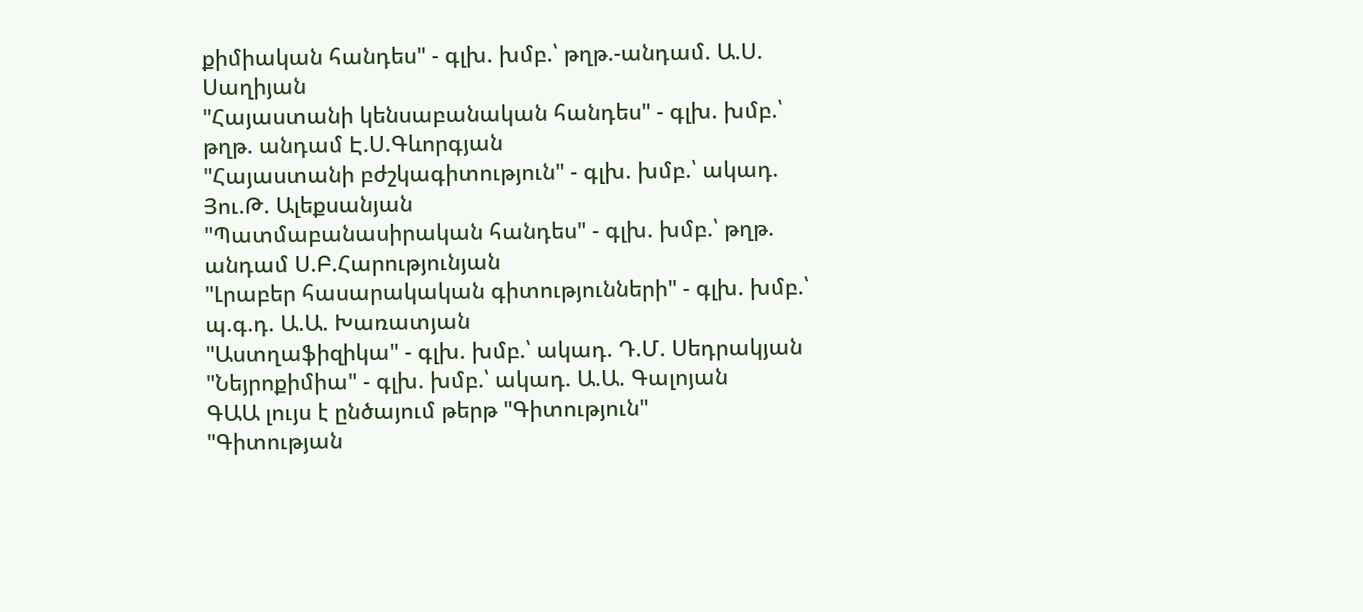քիմիական հանդես" - գլխ. խմբ.՝ թղթ.-անդամ. Ա.Ս. Սաղիյան
"Հայաստանի կենսաբանական հանդես" - գլխ. խմբ.՝ թղթ. անդամ Է.Ս.Գևորգյան
"Հայաստանի բժշկագիտություն" - գլխ. խմբ.՝ ակադ. Յու.Թ. Ալեքսանյան
"Պատմաբանասիրական հանդես" - գլխ. խմբ.՝ թղթ. անդամ Ս.Բ.Հարությունյան
"Լրաբեր հասարակական գիտությունների" - գլխ. խմբ.՝ պ.գ.դ. Ա.Ա. Խառատյան
"Աստղաֆիզիկա" - գլխ. խմբ.՝ ակադ. Դ.Մ. Սեդրակյան
"Նեյրոքիմիա" - գլխ. խմբ.՝ ակադ. Ա.Ա. Գալոյան
ԳԱԱ լույս է ընծայում թերթ "Գիտություն"
"Գիտության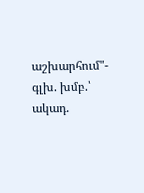աշխարհում"- գլխ. խմբ.՝ ակադ.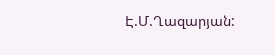Է.Մ.Ղազարյան: